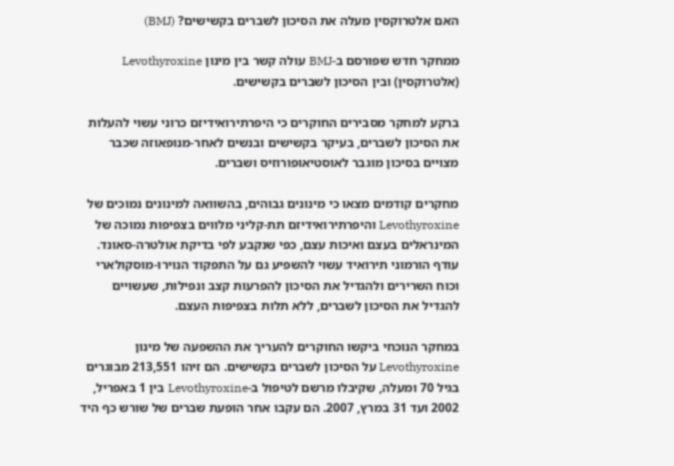האם אלטרוקסין מעלה את הסיכון לשברים בקשישים? (BMJ)

ממחקר חדש שפורסם ב-BMJ עולה קשר בין מינון Levothyroxine (אלטרוקסין) ובין הסיכון לשברים בקשישים.

ברקע למחקר מסבירים החוקרים כי היפרתירואידיזם כרוני עשוי להעלות את הסיכון לשברים, בעיקר בקשישים ובנשים לאחר-מנופאוזה שכבר מצויים בסיכון מוגבר לאוסטיאופורוזיס ושברים.

מחקרים קודמים מצאו כי מינונים גבוהים, בהשוואה למינונים נמוכים של Levothyroxine והיפרתירואידיזם תת-קליני מלווים בצפיפות נמוכה של המינראלים בעצם ואיכות עצם, כפי שנקבע לפי בדיקת אולטרה-סאונד. עודף הורמוני תירואיד עשוי להשפיע גם על התפקוד הנוירו-מוסקולארי וכוח השרירים ולהגדיל את הסיכון להפרעות קצב ונפילות, שעשויים להגדיל את הסיכון לשברים, ללא תלות בצפיפות העצם.

במחקר הנוכחי ביקשו החוקרים להעריך את ההשפעה של מינון Levothyroxine על הסיכון לשברים בקשישים. הם זיהו 213,551 מבוגרים בגיל 70 ומעלה, שקיבלו מרשם לטיפול ב-Levothyroxine בין 1 באפריל, 2002 ועד 31 במרץ, 2007. הם עקבו אחר הופעת שברים של שורש כף היד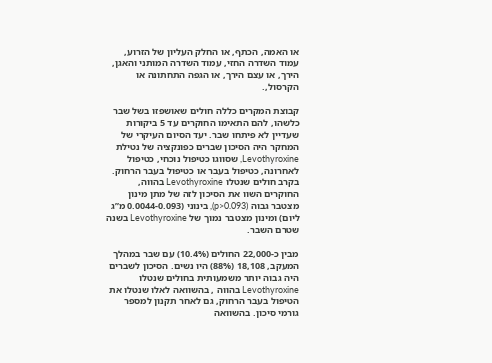או האמה, הכתף, או החלק העליון של הזרוע, עמוד השדרה החזי, עמוד השדרה המותני והאגן, הירך, או עצם הירך, או הגפה התחתונה או הקרסול,.

קבוצת המקרים כללה חולים שאושפזו בשל שבר כלשהו, להם התאימו החוקרים עד 5 ביקורות שעדיין לא פיתחו שבר. יעד הסיום העיקרי של המחקר היה הסיכון שברים כפונקציה של נטילת Levothyroxine, שסווגו כטיפול נוכחי, כטיפול לאחרונה, כטיפול בעבר או כטיפול בעבר הרחוק. בקרב חולים שנטלו Levothyroxine בהווה, החוקרים השוו את הסיכון לזה של מתן מינון מצטבר גבוה (p>0.093), בינוני (0.0044-0.093 מ”ג ליום) ומינון מצטבר נמוך של Levothyroxine בשנה שטרם השבר.

מבין כ-22,000 החולים (10.4%) עם שבר במהלך המעקב, 18,108 (88%) היו נשים. הסיכון לשברים היה גבוה יותר משמעותית בחולים שנטלו Levothyroxine בהווה , בהשוואה לאלו שנטלו את הטיפול בעבר הרחוק, גם לאחר תקנון למספר גורמי סיכון. בהשוואה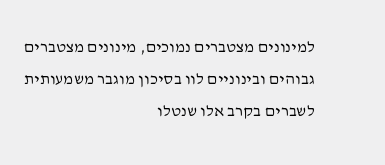למינונים מצטברים נמוכים, מינונים מצטברים גבוהים ובינוניים לוו בסיכון מוגבר משמעותית לשברים בקרב אלו שנטלו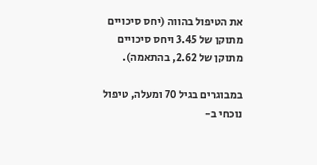את הטיפול בהווה (יחס סיכויים מתוקן של 3.45 ויחס סיכויים מתוקן של 2.62, בהתאמה).

במבוגרים בגיל 70 ומעלה, טיפול נוכחי ב-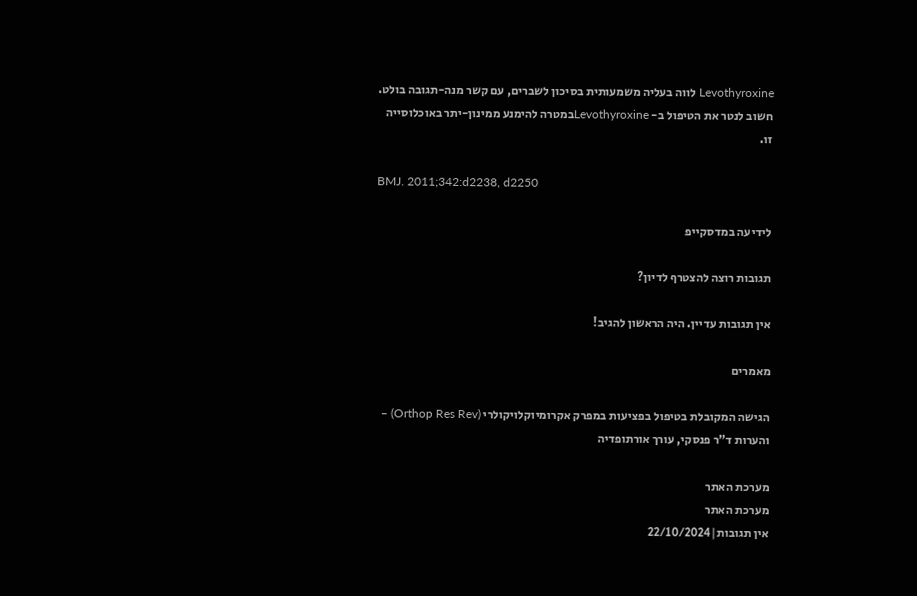Levothyroxine לווה בעליה משמעותית בסיכון לשברים, עם קשר מנה-תגובה בולט. חשוב לנטר את הטיפול ב- Levothyroxineבמטרה להימנע ממינון-יתר באוכלוסייה זו.

BMJ. 2011;342:d2238, d2250

לידיעה במדסקייפ

תגובות רוצה להצטרף לדיון?

אין תגובות עדיין. היה הראשון להגיב!

מאמרים

הגישה המקובלת בטיפול בפציעות במפרק אקרומיוקלויקולרי (Orthop Res Rev) – והערות ד”ר פנסקי, עורך אורתופדיה

מערכת האתר
מערכת האתר
אין תגובות|22/10/2024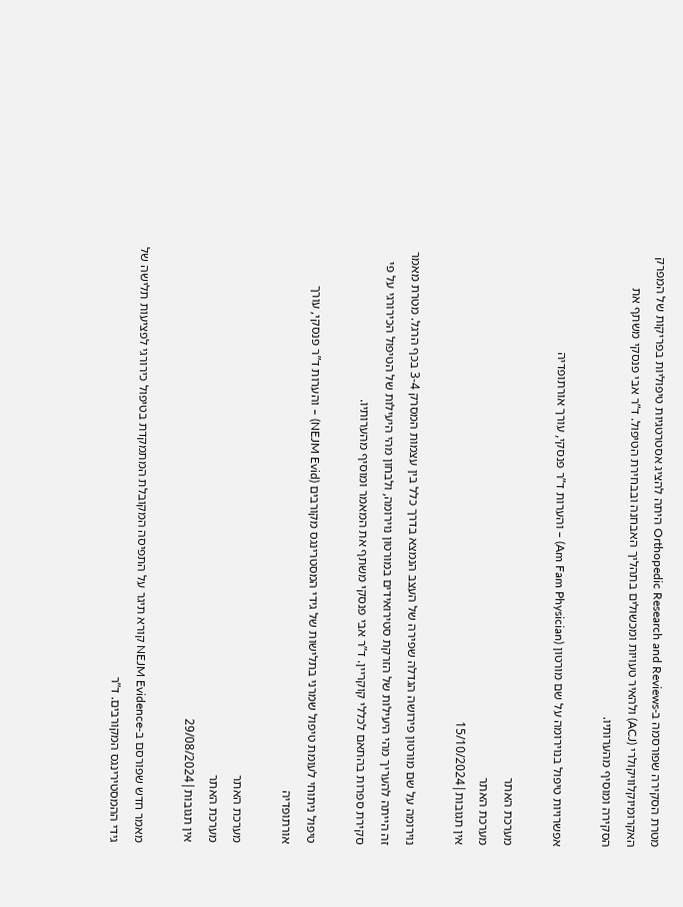מטרת הסקירה שפורסמה ב-Orthopedic Research and Reviews היתה להציג אסטרטגיות טיפוליות בפריקות של המפרק האקרומיוקלוויקולרי (ACJ) ולהאיר טעויות ומכשולים בתהליך האבחנה ובבחירת הטיפול. ד”ר אבי פנסקי משתף את הסקירה ומוסיף מהערותיו.

אפשרויות טיפול בנוירומה על שם מורטון (Am Fam Physician) – והערות ד”ר פנסקי, עורך אורתופדיה

מערכת האתר
מערכת האתר
אין תגובות|15/10/2024

נוירומה על שם מורטון פירושה הגדלה שפירה של העצב הנמצא בדרך כלל בין עצמות המסרק 3-4 בכף הרגל. מטרת מאמר זה הייתה להעריך מהי היעילות של הזרקת סטירואידים במורטון נוירומה, ולבחון מהי היעילות של הטיפול הכירורגי על פי סקירת ספרות בהתאם לכללי קוקריין. ד”ר אבי פנסקי משתף את המאמר ומוסיף מהערותיו.

טיפול ניתוחי לעומת טיפול שמרני בתלישות של גידי המסטרינגס מקורבים (NEJM Evid) – והערות ד”ר פנסקי, עורך אורתופדיה

מערכת האתר
מערכת האתר
אין תגובות|29/08/2024

מאמר חדש שפורסם ב-NEJM Evidence קורא תיגר על התפיסה המקובלת המתמקדת בטיפול כירורגי לפציעות תלישה של גידי ההמסטירינגס המקורבים. ד”ר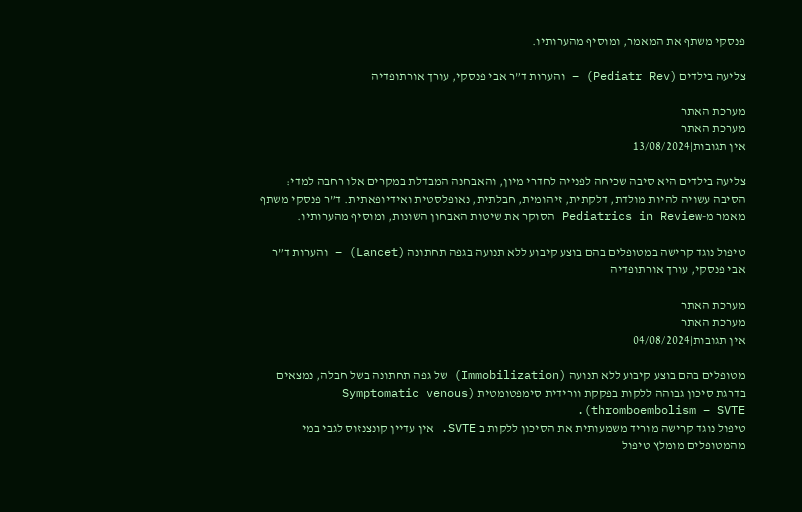פנסקי משתף את המאמר, ומוסיף מהערותיו.

צליעה בילדים (Pediatr Rev) – והערות ד”ר אבי פנסקי, עורך אורתופדיה

מערכת האתר
מערכת האתר
אין תגובות|13/08/2024

צליעה בילדים היא סיבה שכיחה לפנייה לחדרי מיון, והאבחנה המבדלת במקרים אלו רחבה למדי: הסיבה עשויה להיות מולדת, דלקתית, זיהומית, חבלתית, נאופלסטית ואידיופאתית. ד”ר פנסקי משתף מאמר מ-Pediatrics in Review הסוקר את שיטות האבחון השונות, ומוסיף מהערותיו.

טיפול נוגד קרישה במטופלים בהם בוצע קיבוע ללא תנועה בגפה תחתונה (Lancet) – והערות ד”ר אבי פנסקי, עורך אורתופדיה

מערכת האתר
מערכת האתר
אין תגובות|04/08/2024

מטופלים בהם בוצע קיבוע ללא תנועה (Immobilization) של גפה תחתונה בשל חבלה, נמצאים בדרגת סיכון גבוהה ללקות בפקקת וורידית סימפטומטית (Symptomatic venous thromboembolism – SVTE).
טיפול נוגד קרישה מוריד משמעותית את הסיכון ללקות ב SVTE. אין עדיין קונצנזוס לגבי במי מהמטופלים מומלץ טיפול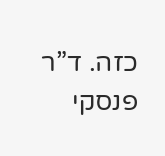כזה. ד”ר פנסקי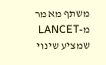משתף מאמר מ-LANCET שמציע שינוי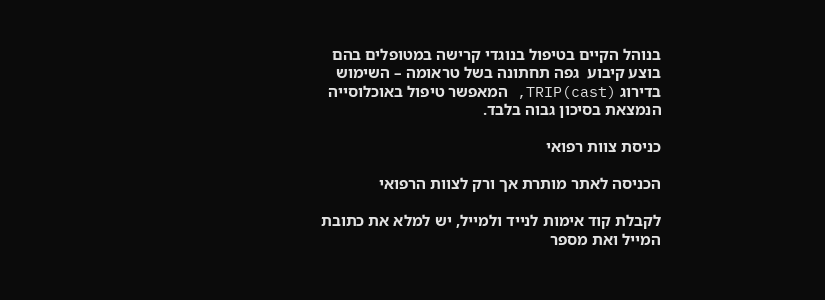בנוהל הקיים בטיפול בנוגדי קרישה במטופלים בהם בוצע קיבוע  גפה תחתונה בשל טראומה – השימוש בדירוג TRIP(cast), המאפשר טיפול באוכלוסייה הנמצאת בסיכון גבוה בלבד.

כניסת צוות רפואי

הכניסה לאתר מותרת אך ורק לצוות הרפואי

לקבלת קוד אימות לנייד ולמייל, יש למלא את כתובת המייל ואת מספר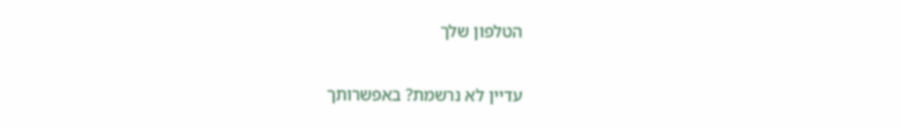הטלפון שלך

עדיין לא נרשמת? באפשרותך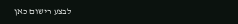לבצע רישום כאן